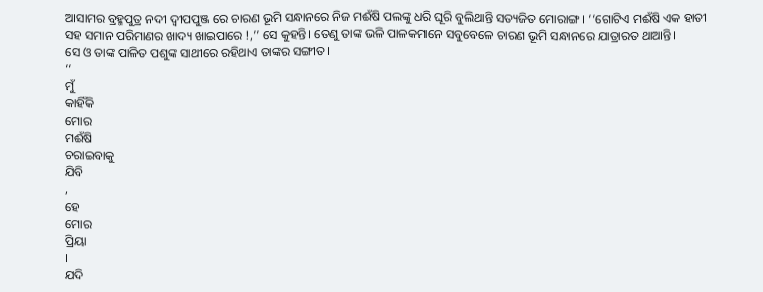ଆସାମର ବ୍ରହ୍ମପୁତ୍ର ନଦୀ ଦ୍ୱୀପପୁଞ୍ଜ ରେ ଚାରଣ ଭୂମି ସନ୍ଧାନରେ ନିଜ ମଈଁଷି ପଲଙ୍କୁ ଧରି ଘୂରି ବୁଲିଥାନ୍ତି ସତ୍ୟଜିତ ମୋରାଙ୍ଗ। ‘‘ଗୋଟିଏ ମଈଁଷି ଏକ ହାତୀ ସହ ସମାନ ପରିମାଣର ଖାଦ୍ୟ ଖାଇପାରେ !,’’ ସେ କୁହନ୍ତି। ତେଣୁ ତାଙ୍କ ଭଳି ପାଳକମାନେ ସବୁବେଳେ ଚାରଣ ଭୂମି ସନ୍ଧାନରେ ଯାତ୍ରାରତ ଥାଆନ୍ତି।
ସେ ଓ ତାଙ୍କ ପାଳିତ ପଶୁଙ୍କ ସାଥୀରେ ରହିଥାଏ ତାଙ୍କର ସଙ୍ଗୀତ।
‘‘
ମୁଁ
କାହିଁକି
ମୋର
ମଈଁଷି
ଚରାଇବାକୁ
ଯିବି
,
ହେ
ମୋର
ପ୍ରିୟା
।
ଯଦି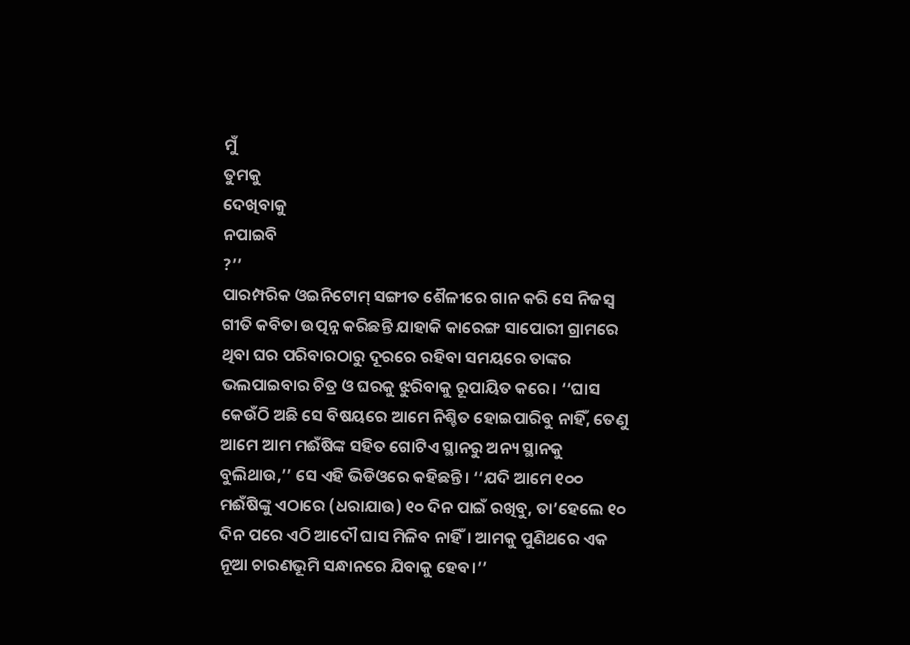ମୁଁ
ତୁମକୁ
ଦେଖିବାକୁ
ନପାଇବି
?’’
ପାରମ୍ପରିକ ଓଇନିଟୋମ୍ ସଙ୍ଗୀତ ଶୈଳୀରେ ଗାନ କରି ସେ ନିଜସ୍ୱ ଗୀତି କବିତା ଉତ୍ପନ୍ନ କରିଛନ୍ତି ଯାହାକି କାରେଙ୍ଗ ସାପୋରୀ ଗ୍ରାମରେ ଥିବା ଘର ପରିବାରଠାରୁ ଦୂରରେ ରହିବା ସମୟରେ ତାଙ୍କର ଭଲପାଇବାର ଚିତ୍ର ଓ ଘରକୁ ଝୁରିବାକୁ ରୂପାୟିତ କରେ। ‘‘ଘାସ କେଉଁଠି ଅଛି ସେ ବିଷୟରେ ଆମେ ନିଶ୍ଚିତ ହୋଇପାରିବୁ ନାହିଁ, ତେଣୁ ଆମେ ଆମ ମଈଁଷିଙ୍କ ସହିତ ଗୋଟିଏ ସ୍ଥାନରୁ ଅନ୍ୟ ସ୍ଥାନକୁ ବୁଲିଥାଉ,’’ ସେ ଏହି ଭିଡିଓରେ କହିଛନ୍ତି। ‘‘ଯଦି ଆମେ ୧୦୦ ମଈଁଷିଙ୍କୁ ଏଠାରେ (ଧରାଯାଉ) ୧୦ ଦିନ ପାଇଁ ରଖିବୁ, ତା’ହେଲେ ୧୦ ଦିନ ପରେ ଏଠି ଆଦୌ ଘାସ ମିଳିବ ନାହିଁ। ଆମକୁ ପୁଣିଥରେ ଏକ ନୂଆ ଚାରଣଭୂମି ସନ୍ଧାନରେ ଯିବାକୁ ହେବ।’’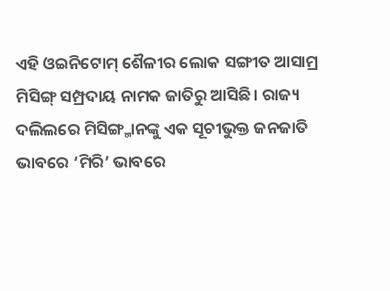ଏହି ଓଇନିଟୋମ୍ ଶୈଳୀର ଲୋକ ସଙ୍ଗୀତ ଆସାମ୍ର ମିସିଙ୍ଗ୍ ସମ୍ପ୍ରଦାୟ ନାମକ ଜାତିରୁ ଆସିଛି। ରାଜ୍ୟ ଦଲିଲରେ ମିସିଙ୍ଗ୍ମାନଙ୍କୁ ଏକ ସୂଚୀଭୁକ୍ତ ଜନଜାତି ଭାବରେ ‘ମିରି’ ଭାବରେ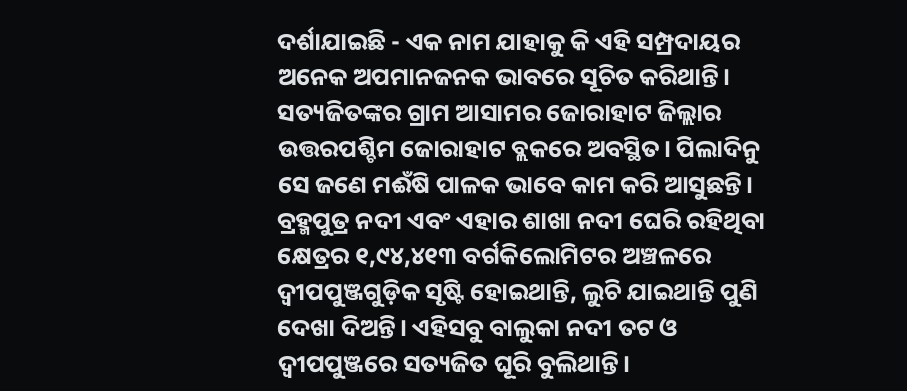ଦର୍ଶାଯାଇଛି - ଏକ ନାମ ଯାହାକୁ କି ଏହି ସମ୍ପ୍ରଦାୟର ଅନେକ ଅପମାନଜନକ ଭାବରେ ସୂଚିତ କରିଥାନ୍ତି।
ସତ୍ୟଜିତଙ୍କର ଗ୍ରାମ ଆସାମର ଜୋରାହାଟ ଜିଲ୍ଲାର ଉତ୍ତରପଶ୍ଚିମ ଜୋରାହାଟ ବ୍ଲକରେ ଅବସ୍ଥିତ। ପିଲାଦିନୁ ସେ ଜଣେ ମଈଁଷି ପାଳକ ଭାବେ କାମ କରି ଆସୁଛନ୍ତି। ବ୍ରହ୍ମପୁତ୍ର ନଦୀ ଏବଂ ଏହାର ଶାଖା ନଦୀ ଘେରି ରହିଥିବା କ୍ଷେତ୍ରର ୧,୯୪,୪୧୩ ବର୍ଗକିଲୋମିଟର ଅଞ୍ଚଳରେ ଦ୍ୱୀପପୁଞ୍ଜଗୁଡ଼ିକ ସୃଷ୍ଟି ହୋଇଥାନ୍ତି, ଲୁଚି ଯାଇଥାନ୍ତି ପୁଣି ଦେଖା ଦିଅନ୍ତି। ଏହିସବୁ ବାଲୁକା ନଦୀ ତଟ ଓ ଦ୍ୱୀପପୁଞ୍ଜରେ ସତ୍ୟଜିତ ଘୂରି ବୁଲିଥାନ୍ତି।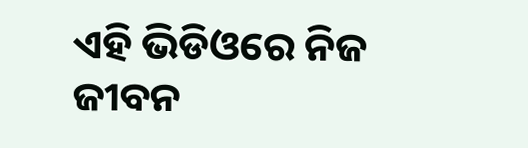ଏହି ଭିଡିଓରେ ନିଜ ଜୀବନ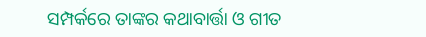ସମ୍ପର୍କରେ ତାଙ୍କର କଥାବାର୍ତ୍ତା ଓ ଗୀତ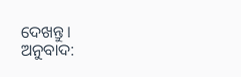ଦେଖନ୍ତୁ।
ଅନୁବାଦ: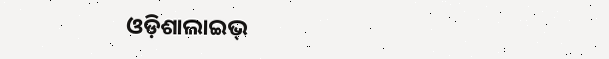ଓଡ଼ିଶାଲାଇଭ୍